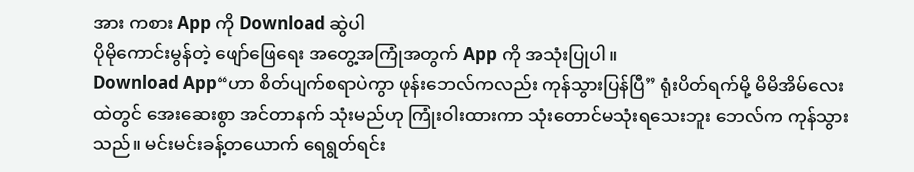အား ကစား App ကို Download ဆွဲပါ
ပိုမိုကောင်းမွန်တဲ့ ဖျော်ဖြေရေး အတွေ့အကြုံအတွက် App ကို အသုံးပြုပါ။
Download App“ဟာ စိတ်ပျက်စရာပဲကွာ ဖုန်းဘေလ်ကလည်း ကုန်သွားပြန်ပြီ” ရုံးပိတ်ရက်မို့ မိမိအိမ်လေးထဲတွင် အေးဆေးစွာ အင်တာနက် သုံးမည်ဟု ကြုံးဝါးထားကာ သုံးတောင်မသုံးရသေးဘူး ဘေလ်က ကုန်သွားသည်။ မင်းမင်းခန့်တယောက် ရေရွတ်ရင်း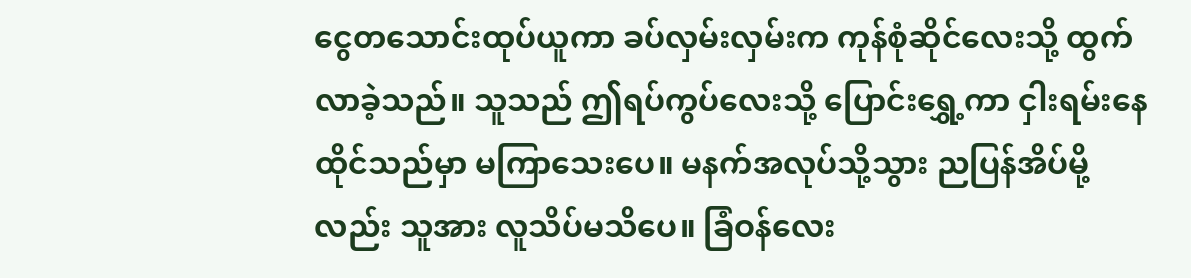ငွေတသောင်းထုပ်ယူကာ ခပ်လှမ်းလှမ်းက ကုန်စုံဆိုင်လေးသို့ ထွက်လာခဲ့သည်။ သူသည် ဤရပ်ကွပ်လေးသို့ ပြောင်းရွှေ့ကာ ငှါးရမ်းနေထိုင်သည်မှာ မကြာသေးပေ။ မနက်အလုပ်သို့သွား ညပြန်အိပ်မို့လည်း သူအား လူသိပ်မသိပေ။ ခြံဝန်လေး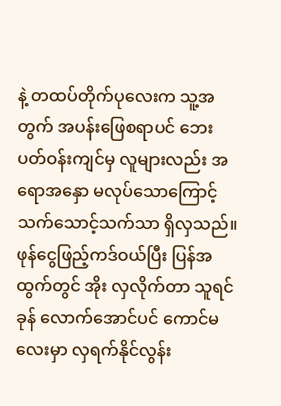နဲ့ တထပ်တိုက်ပုလေးက သူ့အတွက် အပန်းဖြေစရာပင် ဘေးပတ်ဝန်းကျင်မှ လူများလည်း အရောအနှော မလုပ်သောကြောင့် သက်သောင့်သက်သာ ရှိလှသည်။ ဖုန်ငွေဖြည့်ကဒ်ဝယ်ပြီး ပြန်အထွက်တွင် အိုး လှလိုက်တာ သူရင်ခုန် လောက်အောင်ပင် ကောင်မလေးမှာ လှရက်နိုင်လွန်း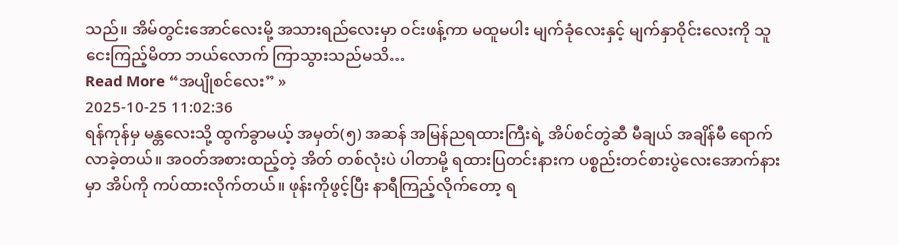သည်။ အိမ်တွင်းအောင်လေးမို့ အသားရည်လေးမှာ ဝင်းဖန့်ကာ မထူမပါး မျက်ခုံလေးနှင့် မျက်နှာဝိုင်းလေးကို သူငေးကြည့်မိတာ ဘယ်လောက် ကြာသွားသည်မသိ…
Read More “အပျိုစင်လေး” »
2025-10-25 11:02:36
ရန်ကုန်မှ မန္တလေးသို့ ထွက်ခွာမယ့် အမှတ်(၅) အဆန် အမြန်ညရထားကြီးရဲ့ အိပ်စင်တွဲဆီ မီချယ် အချိန်မီ ရောက်လာခဲ့တယ်။ အဝတ်အစားထည့်တဲ့ အိတ် တစ်လုံးပဲ ပါတာမို့ ရထားပြတင်းနားက ပစ္စည်းတင်စားပွဲလေးအောက်နားမှာ အိပ်ကို ကပ်ထားလိုက်တယ်။ ဖုန်းကိုဖွင့်ပြီး နာရီကြည့်လိုက်တော့ ရ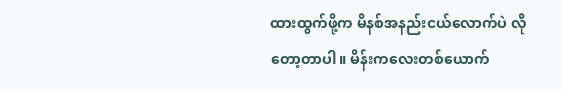ထားထွက်ဖို့က မိနစ်အနည်းငယ်လောက်ပဲ လိုတော့တာပါ။ မိန်းကလေးတစ်ယောက်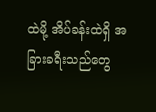ထဲမို့ အိပ်ခန်းထဲရှိ အခြားခရီးသည်တွေ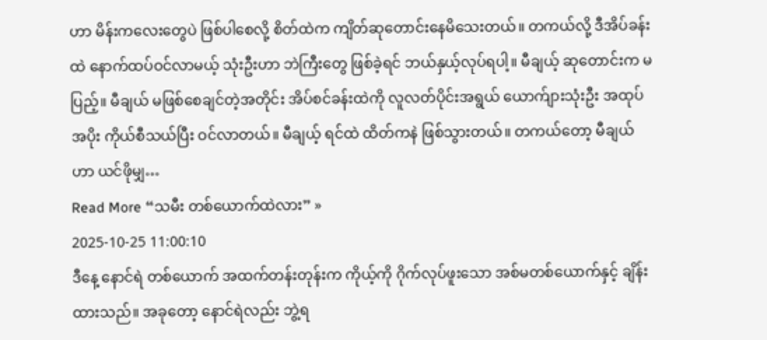ဟာ မိန်းကလေးတွေပဲ ဖြစ်ပါစေလို့ စိတ်ထဲက ကျိတ်ဆုတောင်းနေမိသေးတယ်။ တကယ်လို့ ဒီအိပ်ခန်းထဲ နောက်ထပ်ဝင်လာမယ့် သုံးဦးဟာ ဘဲကြီးတွေ ဖြစ်ခဲ့ရင် ဘယ်နှယ့်လုပ်ရပါ့။ မီချယ့် ဆုတောင်းက မပြည့်။ မီချယ် မဖြစ်စေချင်တဲ့အတိုင်း အိပ်စင်ခန်းထဲကို လူလတ်ပိုင်းအရွယ် ယောက်ျားသုံးဦး အထုပ်အပိုး ကိုယ်စီသယ်ပြီး ဝင်လာတယ်။ မီချယ့် ရင်ထဲ ထိတ်ကနဲ ဖြစ်သွားတယ်။ တကယ်တော့ မီချယ်ဟာ ယင်ဖိုမျှ…
Read More “သမီး တစ်ယောက်ထဲလား” »
2025-10-25 11:00:10
ဒီနေ့ နောင်ရဲ တစ်ယောက် အထက်တန်းတုန်းက ကိုယ့်ကို ဂိုက်လုပ်ဖူးသော အစ်မတစ်ယောက်နှင့် ချိန်းထားသည်။ အခုတော့ နောင်ရဲလည်း ဘွဲ့ရ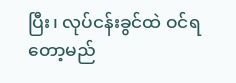ပြီး၊ လုပ်ငန်းခွင်ထဲ ဝင်ရတော့မည်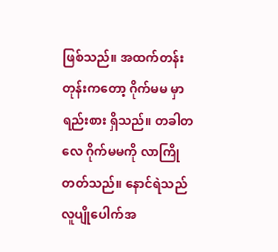ဖြစ်သည်။ အထက်တန်းတုန်းကတော့ ဂိုက်မမ မှာ ရည်းစား ရှိသည်။ တခါတလေ ဂိုက်မမကို လာကြိုတတ်သည်။ နောင်ရဲသည် လူပျိုပေါက်အ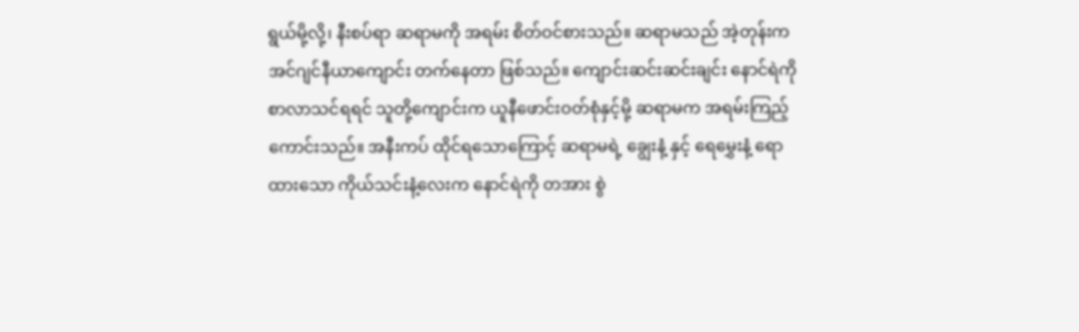ရွယ်မို့လို့၊ နီးစပ်ရာ ဆရာမကို အရမ်း စိတ်ဝင်စားသည်။ ဆရာမသည် အဲ့တုန်းက အင်ဂျင်နီယာကျောင်း တက်နေတာ ဖြစ်သည်။ ကျောင်းဆင်းဆင်းချင်း နောင်ရဲကို စာလာသင်ရရင် သူတို့ကျောင်းက ယူနီဖောင်းဝတ်စုံနှင့်မို့ ဆရာမက အရမ်းကြည့်ကောင်းသည်။ အနီးကပ် ထိုင်ရသောကြောင့် ဆရာမရဲ့ ချွေးနံ့ နှင့် ရေမွှေးနံ့ ရောထားသော ကိုယ်သင်းနံ့လေးက နောင်ရဲကို တအား စွဲ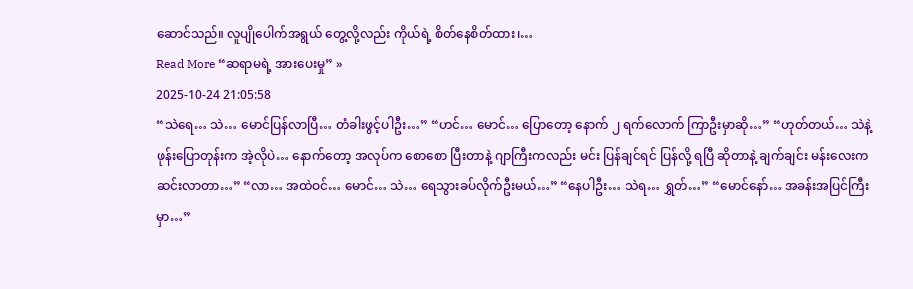ဆောင်သည်။ လူပျိုပေါက်အရွယ် တွေ့လို့လည်း ကိုယ်ရဲ့ စိတ်နေစိတ်ထား၊…
Read More “ဆရာမရဲ့ အားပေးမှု” »
2025-10-24 21:05:58
“သဲရေ… သဲ… မောင်ပြန်လာပြီ… တံခါးဖွင့်ပါဦး…” “ဟင်… မောင်… ပြောတော့ နောက် ၂ ရက်လောက် ကြာဦးမှာဆို…” “ဟုတ်တယ်… သဲနဲ့ ဖုန်းပြောတုန်းက အဲ့လိုပဲ… နောက်တော့ အလုပ်က စောစော ပြီးတာနဲ့ ဂျာကြီးကလည်း မင်း ပြန်ချင်ရင် ပြန်လို့ ရပြီ ဆိုတာနဲ့ ချက်ချင်း မန်းလေးက ဆင်းလာတာ…” “လာ… အထဲဝင်… မောင်… သဲ… ရေသွားခပ်လိုက်ဦးမယ်…” “နေပါဦး… သဲရ… ရွှတ်…” “မောင်နော်… အခန်းအပြင်ကြီးမှာ…”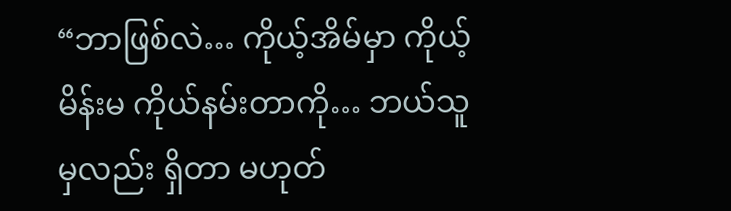“ဘာဖြစ်လဲ… ကိုယ့်အိမ်မှာ ကိုယ့်မိန်းမ ကိုယ်နမ်းတာကို… ဘယ်သူမှလည်း ရှိတာ မဟုတ်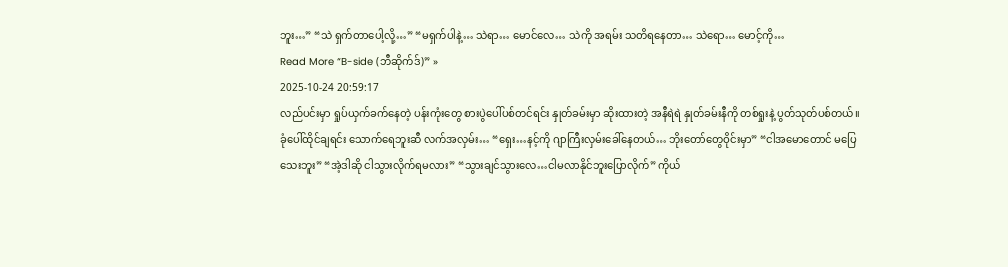ဘူး…” “သဲ ရှက်တာပေါ့လို့…” “မရှက်ပါနဲ့… သဲရာ… မောင်လေ… သဲကို အရမ်း သတိရနေတာ… သဲရော… မောင့်ကို…
Read More “B-side (ဘီဆိုက်ဒ်)” »
2025-10-24 20:59:17
လည်ပင်းမှာ ရှုပ်ယှက်ခက်နေတဲ့ ပန်းကုံးတွေ စားပွဲပေါ်ပစ်တင်ရင်း နှုတ်ခမ်းမှာ ဆိုးထားတဲ့ အနီရဲရဲ နှုတ်ခမ်းနီကို တစ်ရှုးနဲ့ ပွတ်သုတ်ပစ်တယ်။ ခုံပေါ်ထိုင်ချရင်း သောက်ရေဘူးဆီ လက်အလှမ်း… “ရှေး…နင့်ကို ဂျာကြီးလှမ်းခေါ်နေတယ်… ဘိုးတော်တွေဝိုင်းမှာ” “ငါအမောတောင် မပြေသေးဘူး” “အဲ့ဒါဆို ငါသွားလိုက်ရမလား” “သွားချင်သွားလေ…ငါမလာနိုင်ဘူးပြောလိုက်” ကိုယ်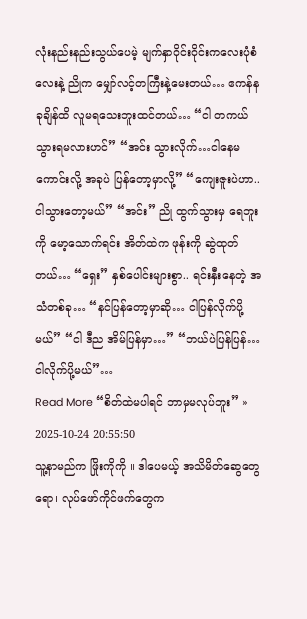လုံးနည်းနည်းသွယ်ပေမဲ့ မျက်နှာဝိုင်းဝိုင်းကလေးပုံစံလေးနဲ့ ညိုက မျှော်လင့်တကြီးနဲ့မေးတယ်… ဧကန်န ခုချိန်ထိ လူမရသေးဘူးထင်တယ်… “ငါ တကယ် သွားရမလားဟင်” “အင်း သွားလိုက်…ငါနေမကောင်းလို့ အခုပဲ ပြန်တော့မှာလို့” “ကျေးဇူးပဲဟာ..ငါသွားတော့မယ်” “အင်း” ညို ထွက်သွားမှ ရေဘူးကို မော့သောက်ရင်း အိတ်ထဲက ဖုန်းကို ဆွဲထုတ်တယ်… “ရှေး” နှစ်ပေါင်းများစွာ.. ရင်းနှီးနေတဲ့ အသံတစ်ခု… “နင်ပြန်တော့မှာဆို… ငါပြန်လိုက်ပို့မယ်” “ငါ ဒီည အိမ်ပြန်မှာ…” “ဘယ်ပဲပြန်ပြန်… ငါလိုက်ပို့မယ်”…
Read More “စိတ်ထဲမပါရင် ဘာမှမလုပ်ဘူး” »
2025-10-24 20:55:50
သူ့နာမည်က ဖြိုးကိုကို ။ ဒါပေမယ့် အသိမိတ်ဆွေတွေရော၊ လုပ်ဖော်ကိုင်ဖက်တွေက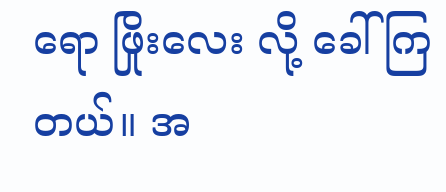ရော ဖြိုးလေး လို့ ခေါ်ကြတယ်။ အ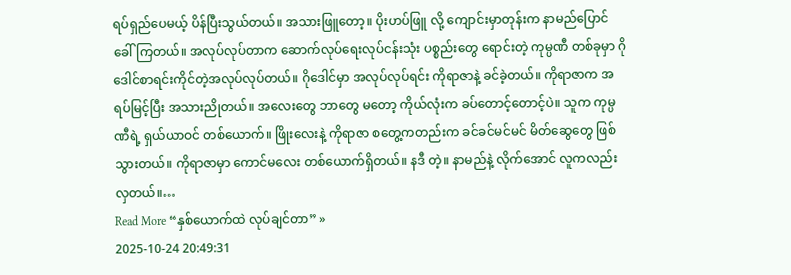ရပ်ရှည်ပေမယ့် ပိန်ပြီးသွယ်တယ်။ အသားဖြူတော့။ ပိုးဟပ်ဖြူ လို့ ကျောင်းမှာတုန်းက နာမည်ပြောင် ခေါ်ကြတယ်။ အလုပ်လုပ်တာက ဆောက်လုပ်ရေးလုပ်ငန်းသုံး ပစ္စည်းတွေ ရောင်းတဲ့ ကုမ္ပဏီ တစ်ခုမှာ ဂိုဒေါင်စာရင်းကိုင်တဲ့အလုပ်လုပ်တယ်။ ဂိုဒေါင်မှာ အလုပ်လုပ်ရင်း ကိုရာဇာနဲ့ ခင်ခဲ့တယ်။ ကိုရာဇာက အရပ်မြင့်ပြီး အသားညိုတယ်။ အလေးတွေ ဘာတွေ မတော့ ကိုယ်လုံးက ခပ်တောင့်တောင့်ပဲ။ သူက ကုမ္ပဏီရဲ့ ရှယ်ယာဝင် တစ်ယောက်။ ဖြိုးလေးနဲ့ ကိုရာဇာ စတွေ့ကတည်းက ခင်ခင်မင်မင် မိတ်ဆွေတွေ ဖြစ်သွားတယ်။ ကိုရာဇာမှာ ကောင်မလေး တစ်ယောက်ရှိတယ်။ နဒီ တဲ့။ နာမည်နဲ့ လိုက်အောင် လူကလည်း လှတယ်။…
Read More “နှစ်ယောက်ထဲ လုပ်ချင်တာ” »
2025-10-24 20:49:31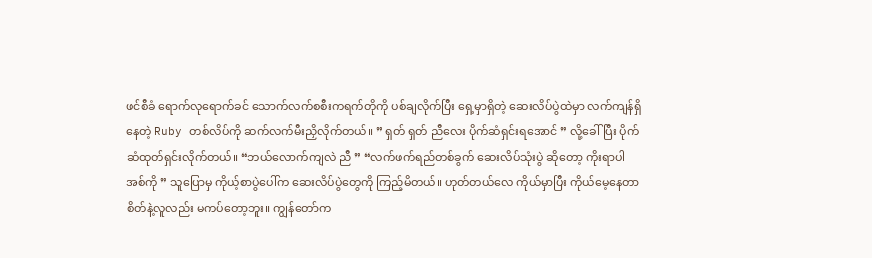ဖင်စီခံ ရောက်လုရောက်ခင် သောက်လက်စစီးကရက်တိုကို ပစ်ချလိုက်ပြီး ရှေ့မှာရှိတဲ့ ဆေးလိပ်ပွဲထဲမှာ လက်ကျန်ရှိနေတဲ့ Ruby တစ်လိပ်ကို ဆက်လက်မီးညှိလိုက်တယ်။ ” ရှတ် ရှတ် ညီလေး ပိုက်ဆံရှင်းရအောင် ” လို့ခေါ်ပြီး ပိုက်ဆံထုတ်ရှင်းလိုက်တယ်။ “ဘယ်လောက်ကျလဲ ညီ ” “လက်ဖက်ရည်တစ်ခွက် ဆေးလိပ်သုံးပွဲ ဆိုတော့ ကိုးရာပါ အစ်ကို ” သူပြောမှ ကိုယ့်စာပွဲပေါ်က ဆေးလိပ်ပွဲတွေကို ကြည့်မိတယ်။ ဟုတ်တယ်လေ ကိုယ်မှာပြီး ကိုယ်မေ့နေတာ စိတ်နဲ့လူလည်း မကပ်တော့ဘူး။ ကျွန်တော်က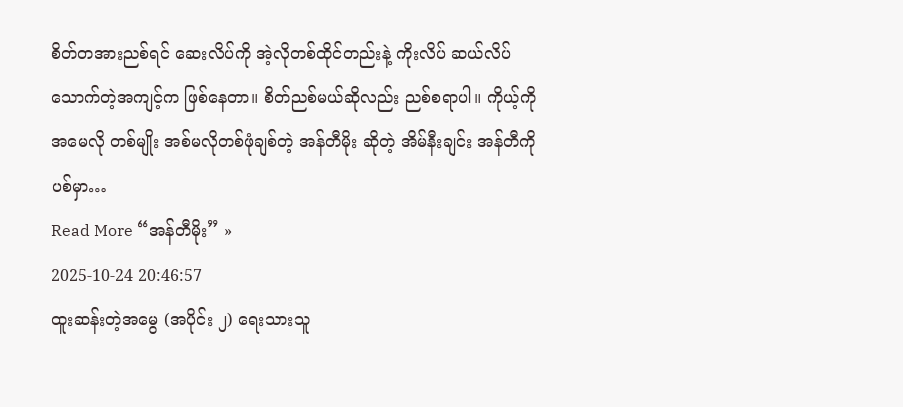စိတ်တအားညစ်ရင် ဆေးလိပ်ကို အဲ့လိုတစ်ထိုင်တည်းနဲ့ ကိုးလိပ် ဆယ်လိပ် သောက်တဲ့အကျင့်က ဖြစ်နေတာ။ စိတ်ညစ်မယ်ဆိုလည်း ညစ်စရာပါ။ ကိုယ့်ကို အမေလို တစ်မျိုး အစ်မလိုတစ်ဖုံချစ်တဲ့ အန်တီမိုး ဆိုတဲ့ အိမ်နီးချင်း အန်တီကို ပစ်မှာ…
Read More “အန်တီမိုး” »
2025-10-24 20:46:57
ထူးဆန်းတဲ့အမွေ (အပိုင်း ၂) ရေးသားသူ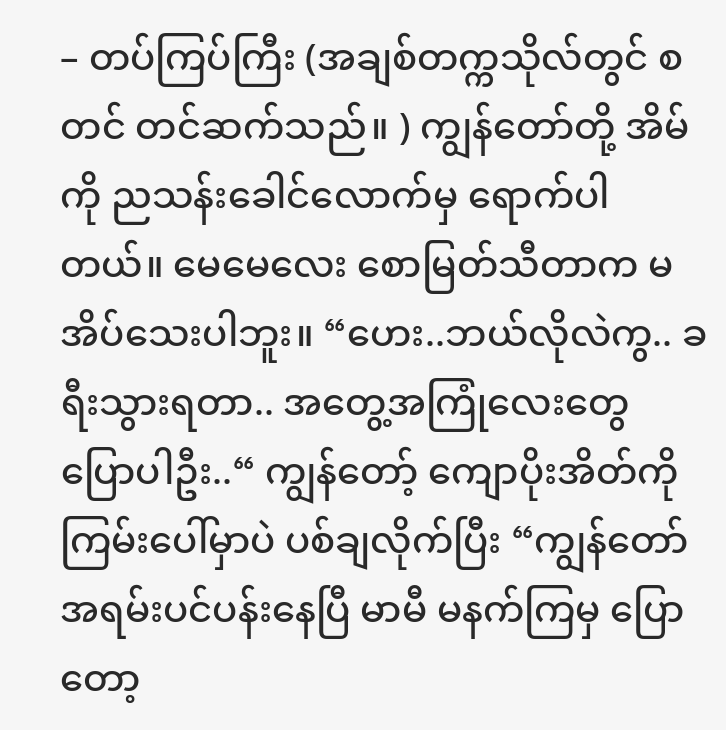– တပ်ကြပ်ကြီး (အချစ်တက္ကသိုလ်တွင် စတင် တင်ဆက်သည်။ ) ကျွန်တော်တို့ အိမ်ကို ညသန်းခေါင်လောက်မှ ရောက်ပါတယ်။ မေမေလေး စောမြတ်သီတာက မအိပ်သေးပါဘူး။ “ဟေး..ဘယ်လိုလဲကွ.. ခရီးသွားရတာ.. အတွေ့အကြုံလေးတွေ ပြောပါဦး..“ ကျွန်တော့် ကျောပိုးအိတ်ကို ကြမ်းပေါ်မှာပဲ ပစ်ချလိုက်ပြီး “ကျွန်တော် အရမ်းပင်ပန်းနေပြီ မာမီ မနက်ကြမှ ပြောတော့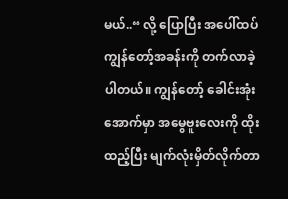မယ်..“ လို့ ပြောပြီး အပေါ်ထပ် ကျွန်တော့်အခန်းကို တက်လာခဲ့ပါတယ်။ ကျွန်တော့် ခေါင်းအုံးအောက်မှာ အမွေဗူးလေးကို ထိုးထည့်ပြီး မျက်လုံးမှိတ်လိုက်တာ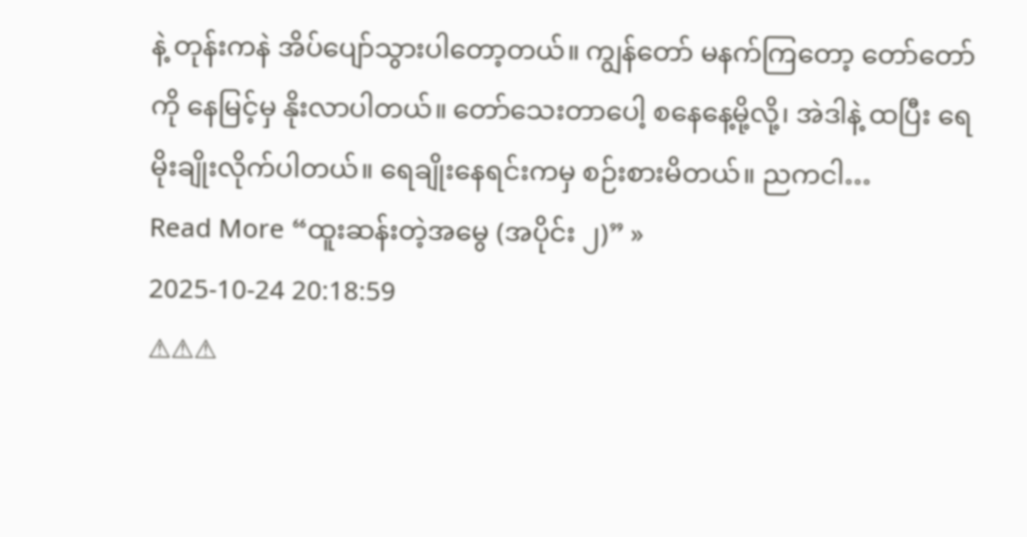နဲ့ တုန်းကနဲ အိပ်ပျော်သွားပါတော့တယ်။ ကျွန်တော် မနက်ကြတော့ တော်တော်ကို နေမြင့်မှ နိုးလာပါတယ်။ တော်သေးတာပေါ့ စနေနေ့မို့လို့၊ အဲဒါနဲ့ ထပြီး ရေမိုးချိုးလိုက်ပါတယ်။ ရေချိုးနေရင်းကမှ စဉ်းစားမိတယ်။ ညကငါ…
Read More “ထူးဆန်းတဲ့အမွေ (အပိုင်း ၂)” »
2025-10-24 20:18:59
⚠⚠⚠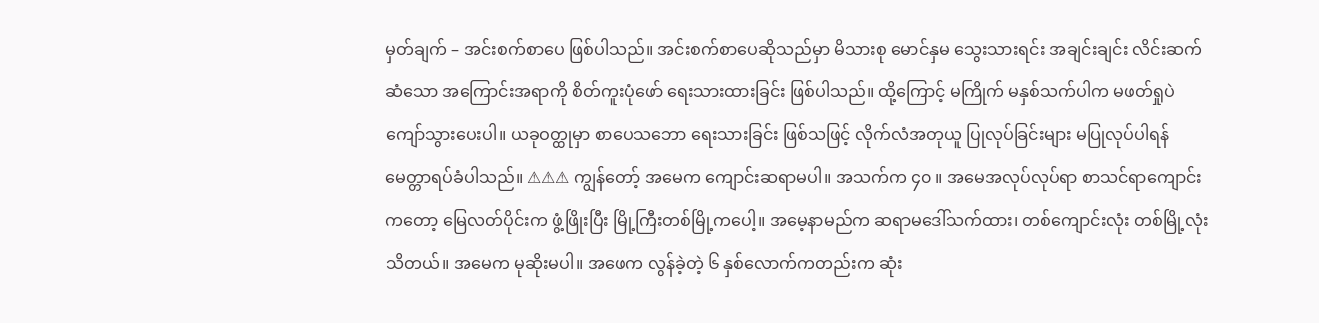မှတ်ချက် – အင်းစက်စာပေ ဖြစ်ပါသည်။ အင်းစက်စာပေဆိုသည်မှာ မိသားစု မောင်နှမ သွေးသားရင်း အချင်းချင်း လိင်းဆက်ဆံသော အကြောင်းအရာကို စိတ်ကူးပုံဖော် ရေးသားထားခြင်း ဖြစ်ပါသည်။ ထို့ကြောင့် မကြိုက် မနှစ်သက်ပါက မဖတ်ရှုပဲ ကျော်သွားပေးပါ။ ယခုဝတ္ထုမှာ စာပေသဘော ရေးသားခြင်း ဖြစ်သဖြင့် လိုက်လံအတုယူ ပြုလုပ်ခြင်းများ မပြုလုပ်ပါရန် မေတ္တာရပ်ခံပါသည်။ ⚠⚠⚠ ကျွန်တော့် အမေက ကျောင်းဆရာမပါ။ အသက်က ၄၀ ။ အမေအလုပ်လုပ်ရာ စာသင်ရာကျောင်းကတော့ မြေလတ်ပိုင်းက ဖွံ့ဖြိုးပြီး မြို့ကြီးတစ်မြို့ကပေါ့။ အမေ့နာမည်က ဆရာမဒေါ်သက်ထား၊ တစ်ကျောင်းလုံး တစ်မြို့လုံး သိတယ်။ အမေက မုဆိုးမပါ။ အဖေက လွန်ခဲ့တဲ့ ၆ နှစ်လောက်ကတည်းက ဆုံး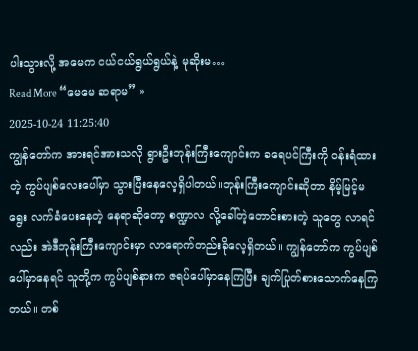ပါးသွားလို့ အမေက ငယ်ငယ်ရွယ်ရွယ်နဲ့ မုဆိုးမ…
Read More “မေမေ ဆရာမ” »
2025-10-24 11:25:40
ကျွန်တော်က အားရင်အားသလို ရွားဦးဘုန်းကြီးကျောင်းက ခရေပင်ကြီးကို ဝန်းရံထားတဲ့ ကွပ်ပျစ်လေးပေါ်မှာ သွားပြီးနေလေ့ရှိပါတယ်။ဘုန်းကြီးကျောင်းဆိုတာ နိမ့်မြင့်မရွေး လက်ခံပေးနေတဲ့ နေရာဆိုတော့ စဏ္ဍာလ လို့ခေါ်တဲ့တောင်းစားတဲ့ သူတွေ လာရင်လည်း အဲဒီဘုန်းကြီးကျောင်းမှာ လာရောက်တည်းခိုလေ့ရှိတယ်။ ကျွန်တော်က ကွပ်ပျစ်ပေါ်မှာနေရင် သူတို့က ကွပ်ပျစ်နားက ဇရပ်ပေါ်မှာနေကြပြီး ချက်ပြုတ်စားသောက်နေကြတယ်။ တစ်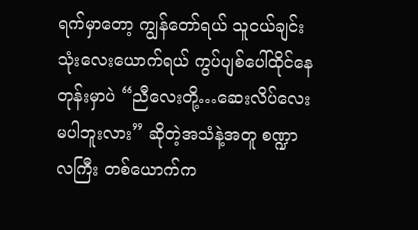ရက်မှာတော့ ကျွန်တော်ရယ် သူငယ်ချင်းသုံးလေးယောက်ရယ် ကွပ်ပျစ်ပေါ်ထိုင်နေတုန်းမှာပဲ “ညီလေးတို့…ဆေးလိပ်လေးမပါဘူးလား” ဆိုတဲ့အသံနဲ့အတူ စဏ္ဍာလကြီး တစ်ယောက်က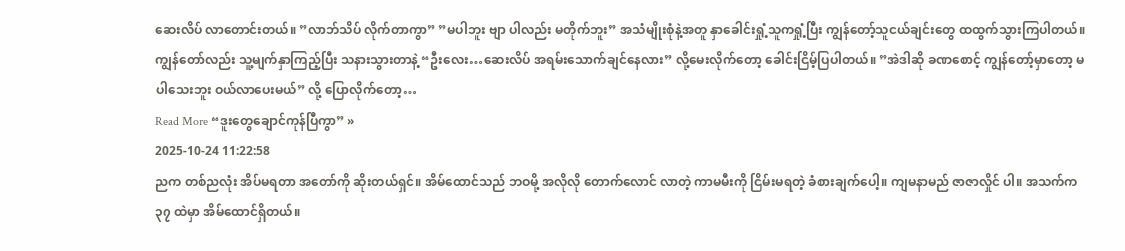ဆေးလိပ် လာတောင်းတယ်။ ”လာဘ်သိပ် လိုက်တာကွာ” ”မပါဘူး ဗျာ ပါလည်း မတိုက်ဘူး” အသံမျိုးစုံနဲ့အတူ နှာခေါင်းရှုံ့သူကရှုံ့ပြီး ကျွန်တော့်သူငယ်ချင်းတွေ ထထွက်သွားကြပါတယ်။ကျွန်တော်လည်း သူ့မျက်နှာကြည့်ပြီး သနားသွားတာနဲ့ “ဦးလေး…ဆေးလိပ် အရမ်းသောက်ချင်နေလား” လို့မေးလိုက်တော့ ခေါင်းငြိမ့်ပြပါတယ်။ ”အဲဒါဆို ခဏစောင့် ကျွန်တော့်မှာတော့ မပါသေးဘူး ဝယ်လာပေးမယ်” လို့ ပြောလိုက်တော့…
Read More “ဒူးတွေချောင်ကုန်ပြီကွာ” »
2025-10-24 11:22:58
ညက တစ်ညလုံး အိပ်မရတာ အတော်ကို ဆိုးတယ်ရှင်။ အိမ်ထောင်သည် ဘဝမို့ အလိုလို တောက်လောင် လာတဲ့ ကာမမီးကို ငြိမ်းမရတဲ့ ခံစားချက်ပေါ့။ ကျမနာမည် ဇာဇာလှိုင် ပါ။ အသက်က ၃၇ ထဲမှာ အိမ်ထောင်ရှိတယ်။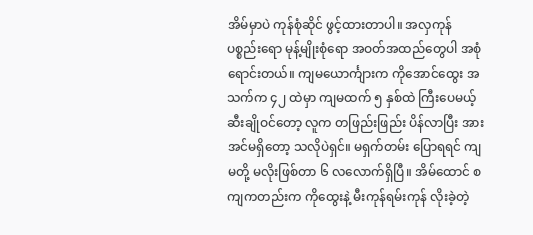အိမ်မှာပဲ ကုန်စုံဆိုင် ဖွင့်ထားတာပါ။ အလှကုန် ပစ္စည်းရော မုန့်မျိုးစုံရော အဝတ်အထည်တွေပါ အစုံရောင်းတယ်။ ကျမယောင်္ကျားက ကိုအောင်ထွေး အသက်က ၄၂ ထဲမှာ ကျမထက် ၅ နှစ်ထဲ ကြီးပေမယ့် ဆီးချိုဝင်တော့ လူက တဖြည်းဖြည်း ပိန်လာပြီး အားအင်မရှိတော့ သလိုပဲရှင်။ မရှက်တမ်း ပြောရရင် ကျမတို့ မလိုးဖြစ်တာ ၆ လလောက်ရှိပြီ။ အိမ်ထောင် စကျကတည်းက ကိုထွေးနဲ့ မီးကုန်ရမ်းကုန် လိုးခဲ့တဲ့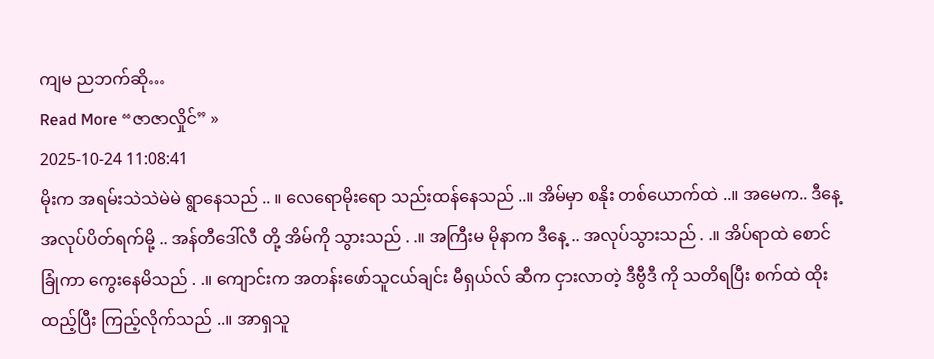ကျမ ညဘက်ဆို…
Read More “ဇာဇာလှိုင်” »
2025-10-24 11:08:41
မိုးက အရမ်းသဲသဲမဲမဲ ရွာနေသည် .. ။ လေရောမိုးရော သည်းထန်နေသည် ..။ အိမ်မှာ စနိုး တစ်ယောက်ထဲ ..။ အမေက.. ဒီနေ့ အလုပ်ပိတ်ရက်မို့ .. အန်တီဒေါ်လီ တို့ အိမ်ကို သွားသည် . .။ အကြီးမ မိုနာက ဒီနေ့ .. အလုပ်သွားသည် . .။ အိပ်ရာထဲ စောင်ခြုံကာ ကွေးနေမိသည် . .။ ကျောင်းက အတန်းဖော်သူငယ်ချင်း မီရှယ်လ် ဆီက ငှားလာတဲ့ ဒီဗွီဒီ ကို သတိရပြီး စက်ထဲ ထိုးထည့်ပြီး ကြည့်လိုက်သည် ..။ အာရှသူ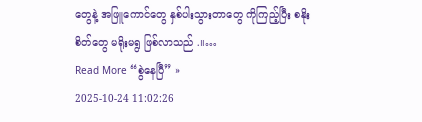တွေနဲ့ အဖြူကောင်တွေ နှစ်ပါးသွားတာတွေ ကိုကြည့်ပြီး စနိုး စိတ်တွေ မရိုးမရွ ဖြစ်လာသည် .။…
Read More “စွဲနေပြီ” »
2025-10-24 11:02:26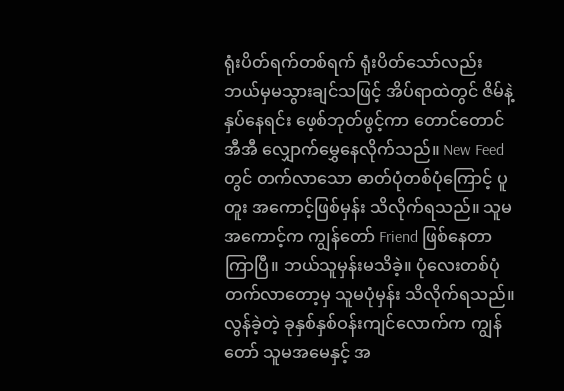ရုံးပိတ်ရက်တစ်ရက် ရုံးပိတ်သော်လည်း ဘယ်မှမသွားချင်သဖြင့် အိပ်ရာထဲတွင် ဇိမ်နဲ့နှပ်နေရင်း ဖေ့စ်ဘုတ်ဖွင့်ကာ တောင်တောင်အီအီ လျှောက်မွှေနေလိုက်သည်။ New Feed တွင် တက်လာသော ဓာတ်ပုံတစ်ပုံကြောင့် ပူတူး အကောင့်ဖြစ်မှန်း သိလိုက်ရသည်။ သူမအကောင့်က ကျွန်တော် Friend ဖြစ်နေတာကြာပြီ။ ဘယ်သူမှန်းမသိခဲ့။ ပုံလေးတစ်ပုံတက်လာတော့မှ သူမပုံမှန်း သိလိုက်ရသည်။ လွန်ခဲ့တဲ့ ခုနှစ်နှစ်ဝန်းကျင်လောက်က ကျွန်တော် သူမအမေနှင့် အ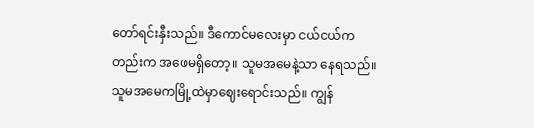တော်ရင်းနှီးသည်။ ဒီကောင်မလေးမှာ ငယ်ငယ်ကတည်းက အဖေမရှိတော့။ သူမအမေနဲ့သာ နေရသည်။ သူမအမေကမြို့ထဲမှာဈေးရောင်းသည်။ ကျွန်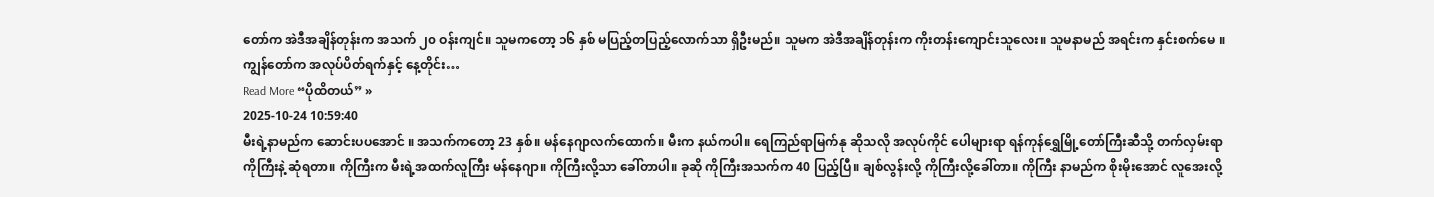တော်က အဲဒီအချိန်တုန်းက အသက် ၂၀ ဝန်းကျင်။ သူမကတော့ ၁၆ နှစ် မပြည့်တပြည့်လောက်သာ ရှိဦးမည်။ သူမက အဲဒီအချိန်တုန်းက ကိုးတန်းကျောင်းသူလေး။ သူမနာမည် အရင်းက နှင်းစက်မေ ။ ကျွန်တော်က အလုပ်ပိတ်ရက်နှင့် နေ့တိုင်း…
Read More “ပိုထိတယ်” »
2025-10-24 10:59:40
မီးရဲ့နာမည်က ဆောင်းပပအောင် ။ အသက်ကတော့ 23 နှစ်။ မန်နေဂျာလက်ထောက်။ မီးက နယ်ကပါ။ ရေကြည်ရာမြက်နု ဆိုသလို အလုပ်ကိုင် ပေါများရာ ရန်ကုန်ရွှေမြို့တော်ကြီးဆီသို့ တက်လှမ်းရာ ကိုကြီးနဲ့ ဆုံရတာ။ ကိုကြီးက မီးရဲ့အထက်လူကြီး မန်နေဂျာ။ ကိုကြီးလို့သာ ခေါ်တာပါ။ ခုဆို ကိုကြီးအသက်က 40 ပြည့်ပြီ။ ချစ်လွန်းလို့ ကိုကြီးလို့ခေါ်တာ။ ကိုကြီး နာမည်က စိုးမိုးအောင် လူအေးလို့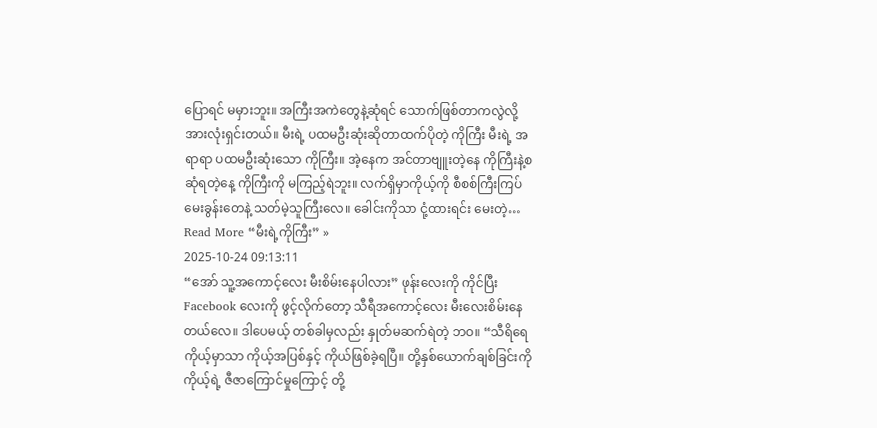ပြောရင် မမှားဘူး။ အကြီးအကဲတွေနဲ့ဆုံရင် သောက်ဖြစ်တာကလွဲလို့ အားလုံးရှင်းတယ်။ မီးရဲ့ ပထမဦးဆုံးဆိုတာထက်ပိုတဲ့ ကိုကြီး မီးရဲ့ အရာရာ ပထမဦးဆုံးသော ကိုကြီး။ အဲ့နေက အင်တာဗျူးတဲ့နေ ကိုကြီးနဲ့စဆုံရတဲ့နေ့ ကိုကြီးကို မကြည့်ရဲဘူး။ လက်ရှိမှာကိုယ့်ကို စီစစ်ကြီးကြပ် မေးခွန်းတေနဲ့ သတ်မဲ့သူကြီးလေ။ ခေါင်းကိုသာ ငုံ့ထားရင်း မေးတဲ့…
Read More “မီးရဲ့ကိုကြီး” »
2025-10-24 09:13:11
“အော် သူ့အကောင့်လေး မီးစိမ်းနေပါလား” ဖုန်းလေးကို ကိုင်ပြီး Facebook လေးကို ဖွင့်လိုက်တော့ သီရီအကောင့်လေး မီးလေးစိမ်းနေတယ်လေ။ ဒါပေမယ့် တစ်ခါမှလည်း နှုတ်မဆက်ရဲတဲ့ ဘဝ။ “သီရိရေ ကိုယ့်မှာသာ ကိုယ့်အပြစ်နှင့် ကိုယ်ဖြစ်ခဲ့ရပြီ။ တို့နှစ်ယောက်ချစ်ခြင်းကို ကိုယ့်ရဲ့ ဇီဇာကြောင်မှုကြောင့် တို့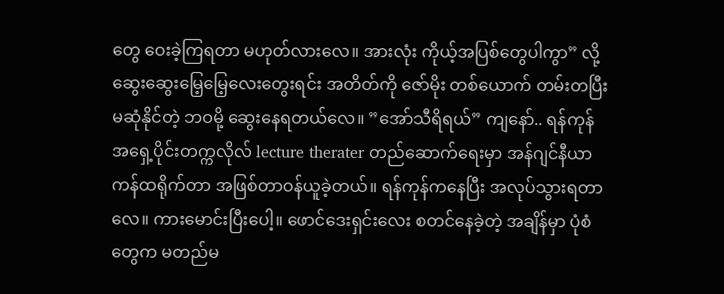တွေ ဝေးခဲ့ကြရတာ မဟုတ်လားလေ။ အားလုံး ကိုယ့်အပြစ်တွေပါကွာ” လို့ ဆွေးဆွေးမြေ့မြေ့လေးတွေးရင်း အတိတ်ကို ဇော်မိုး တစ်ယောက် တမ်းတပြီး မဆုံနိုင်တဲ့ ဘဝမို့ ဆွေးနေရတယ်လေ။ ”အော်သီရိရယ်” ကျနော်.. ရန်ကုန်အရှေ့ပိုင်းတက္ကလိုလ် lecture therater တည်ဆောက်ရေးမှာ အန်ဂျင်နီယာကန်ထရိုက်တာ အဖြစ်တာဝန်ယူခဲ့တယ်။ ရန်ကုန်ကနေပြီး အလုပ်သွားရတာလေ။ ကားမောင်းပြီးပေါ့။ ဖောင်ဒေးရှင်းလေး စတင်နေခဲ့တဲ့ အချိန်မှာ ပုံစံတွေက မတည်မ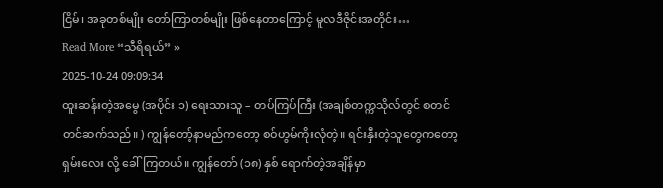ငြိမ်၊ အခုတစ်မျိုး တော်ကြာတစ်မျိုး ဖြစ်နေတာကြောင့် မူလဒီဇိုင်းအတိုင်း…
Read More “သီရိရယ်” »
2025-10-24 09:09:34
ထူးဆန်းတဲ့အမွေ (အပိုင်း ၁) ရေးသားသူ – တပ်ကြပ်ကြီး (အချစ်တက္ကသိုလ်တွင် စတင် တင်ဆက်သည်။ ) ကျွန်တော့်နာမည်ကတော့ စဝ်ဟွမ်ကိုးလုံတဲ့။ ရင်းနှီးတဲ့သူတွေကတော့ ရှမ်းလေး လို့ ခေါ်ကြတယ်။ ကျွန်တော် (၁၈) နှစ် ရောက်တဲ့အချိန်မှာ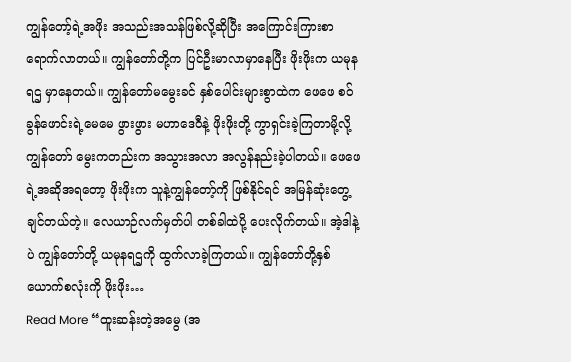ကျွန်တော့်ရဲ့အဖိုး အသည်းအသန်ဖြစ်လို့ဆိုပြီး အကြောင်းကြားစာ ရောက်လာတယ်။ ကျွန်တော်တို့က ပြင်ဦးမာလာမှာနေပြီး ဖိုးဖိုးက ယမုနရဌ မှာနေတယ်။ ကျွန်တော်မမွေးခင် နှစ်ပေါင်းများစွာထဲက ဖေဖေ စဝ်ခွန်ဖောင်းရဲ့မေမေ ဖွားဖွား မဟာဒေဝီနဲ့ ဖိုးဖိုးတို့ ကွာရှင်းခဲ့ကြတာမို့လို့ ကျွန်တော် မွေးကတည်းက အသွားအလာ အလွန်နည်းခဲ့ပါတယ်။ ဖေဖေရဲ့အဆိုအရတော့ ဖိုးဖိုးက သူနဲ့ကျွန်တော့်ကို ဖြစ်နိုင်ရင် အမြန်ဆုံးတွေ့ချင်တယ်တဲ့။ လေယာဉ်လက်မှတ်ပါ တစ်ခါထဲပို့ ပေးလိုက်တယ်။ အဲ့ဒါနဲ့ပဲ ကျွန်တော်တို့ ယမုနရဌကို ထွက်လာခဲ့ကြတယ်။ ကျွန်တော်တို့နှစ်ယောက်စလုံးကို ဖိုးဖိုး…
Read More “ထူးဆန်းတဲ့အမွေ (အ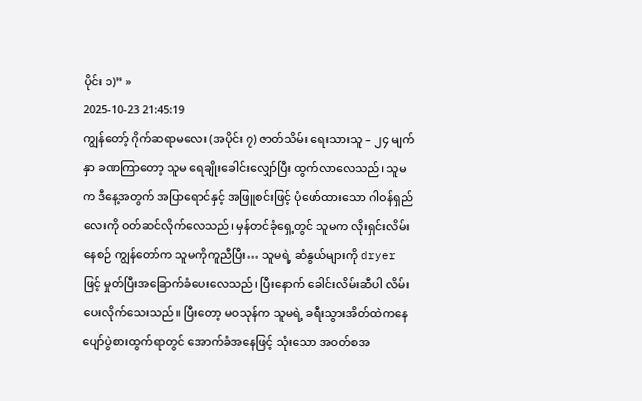ပိုင်း ၁)” »
2025-10-23 21:45:19
ကျွန်တော့် ဂိုက်ဆရာမလေး (အပိုင်း ၇) ဇာတ်သိမ်း ရေးသားသူ – ၂၄ မျက်နှာ ခဏကြာတော့ သူမ ရေချိုးခေါင်းလျှော်ပြီး ထွက်လာလေသည်၊ သူမက ဒီနေ့အတွက် အပြာရောင်နှင့် အဖြူစင်းဖြင့် ပုံဖော်ထားသော ဂါဝန်ရှည်လေးကို ဝတ်ဆင်လိုက်လေသည်၊ မှန်တင်ခုံရှေ့တွင် သူမက လိုးရှင်းလိမ်းနေစဉ် ကျွန်တော်က သူမကိုကူညီပြီး… သူမရဲ့ ဆံနွယ်များကို dryer ဖြင့် မှုတ်ပြီးအခြောက်ခံပေးလေသည်၊ ပြီးနောက် ခေါင်းလိမ်းဆီပါ လိမ်းပေးလိုက်သေးသည်။ ပြီးတော့ မဝသုန်က သူမရဲ့ ခရီးသွားအိတ်ထဲကနေ ပျော်ပွဲစားထွက်ရာတွင် အောက်ခံအနေဖြင့် သုံးသော အဝတ်စအ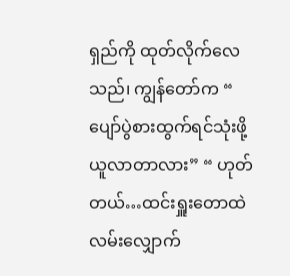ရှည်ကို ထုတ်လိုက်လေသည်၊ ကျွန်တော်က “ ပျော်ပွဲစားထွက်ရင်သုံးဖို့ ယူလာတာလား” “ ဟုတ်တယ်…ထင်းရှူးတောထဲ လမ်းလျှောက်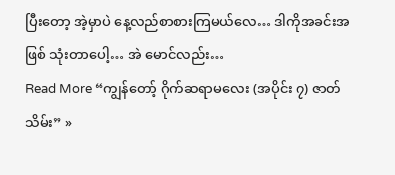ပြီးတော့ အဲ့မှာပဲ နေ့လည်စာစားကြမယ်လေ… ဒါကိုအခင်းအဖြစ် သုံးတာပေါ့… အဲ မောင်လည်း…
Read More “ကျွန်တော့် ဂိုက်ဆရာမလေး (အပိုင်း ၇) ဇာတ်သိမ်း” »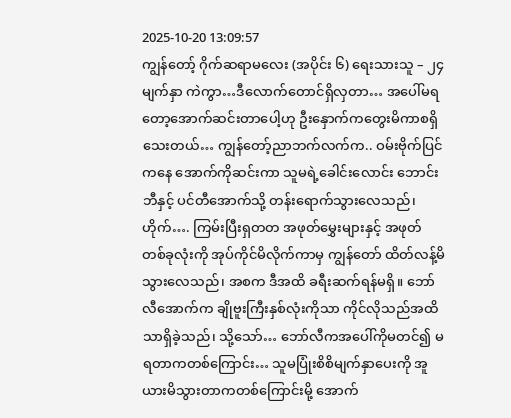2025-10-20 13:09:57
ကျွန်တော့် ဂိုက်ဆရာမလေး (အပိုင်း ၆) ရေးသားသူ – ၂၄ မျက်နှာ ကဲကွာ…ဒီလောက်တောင်ရှိလှတာ… အပေါ်မရတော့အောက်ဆင်းတာပေါ့ဟု ဦးနှောက်ကတွေးမိကာစရှိသေးတယ်… ကျွန်တော့်ညာဘက်လက်က.. ဝမ်းဗိုက်ပြင်ကနေ အောက်ကိုဆင်းကာ သူမရဲ့ခေါင်းလောင်း ဘောင်းဘီနှင့် ပင်တီအောက်သို့ တန်းရောက်သွားလေသည်၊ ဟိုက်…. ကြမ်းပြီးရှတတ အဖုတ်မွှေးများနှင့် အဖုတ်တစ်ခုလုံးကို အုပ်ကိုင်မိလိုက်ကာမှ ကျွန်တော် ထိတ်လန့်မိသွားလေသည်၊ အစက ဒီအထိ ခရီးဆက်ရန်မရှိ။ ဘော်လီအောက်က ချိုဗူးကြီးနှစ်လုံးကိုသာ ကိုင်လိုသည်အထိသာရှိခဲ့သည်၊ သို့သော်… ဘော်လီကအပေါ်ကိုမတင်၍ မရတာကတစ်ကြောင်း… သူမပြုံးစိစိမျက်နှာပေးကို အူယားမိသွားတာကတစ်ကြောင်းမို့ အောက်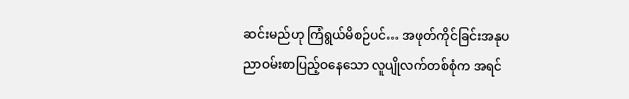ဆင်းမည်ဟု ကြံရွယ်မိစဉ်ပင်… အဖုတ်ကိုင်ခြင်းအနုပညာဝမ်းစာပြည့်ဝနေသော လူပျိုလက်တစ်စုံက အရင်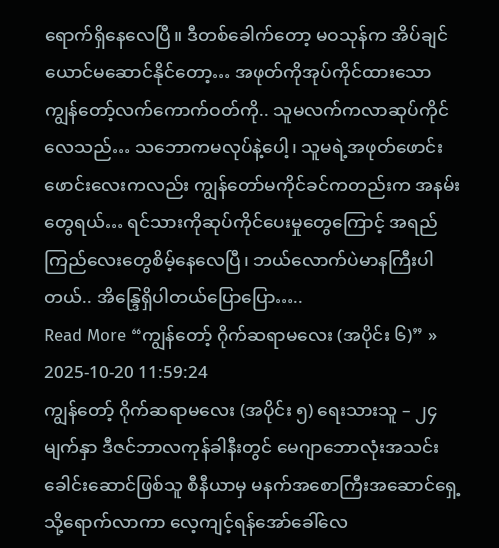ရောက်ရှိနေလေပြီ။ ဒီတစ်ခေါက်တော့ မဝသုန်က အိပ်ချင်ယောင်မဆောင်နိုင်တော့… အဖုတ်ကိုအုပ်ကိုင်ထားသော ကျွန်တော့်လက်ကောက်ဝတ်ကို.. သူမလက်ကလာဆုပ်ကိုင်လေသည်… သဘောကမလုပ်နဲ့ပေါ့၊ သူမရဲ့အဖုတ်ဖောင်းဖောင်းလေးကလည်း ကျွန်တော်မကိုင်ခင်ကတည်းက အနမ်းတွေရယ်… ရင်သားကိုဆုပ်ကိုင်ပေးမှုတွေကြောင့် အရည်ကြည်လေးတွေစိမ့်နေလေပြီ၊ ဘယ်လောက်ပဲမာနကြီးပါတယ်.. အိန္ဒြေရှိပါတယ်ပြောပြော…..
Read More “ကျွန်တော့် ဂိုက်ဆရာမလေး (အပိုင်း ၆)” »
2025-10-20 11:59:24
ကျွန်တော့် ဂိုက်ဆရာမလေး (အပိုင်း ၅) ရေးသားသူ – ၂၄ မျက်နှာ ဒီဇင်ဘာလကုန်ခါနီးတွင် မေဂျာဘောလုံးအသင်းခေါင်းဆောင်ဖြစ်သူ စီနီယာမှ မနက်အစောကြီးအဆောင်ရှေ့သို့ရောက်လာကာ လေ့ကျင့်ရန်အော်ခေါ်လေ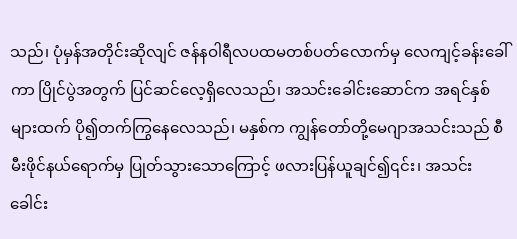သည်၊ ပုံမှန်အတိုင်းဆိုလျင် ဇန်နဝါရီလပထမတစ်ပတ်လောက်မှ လေကျင့်ခန်းခေါ်ကာ ပြိုင်ပွဲအတွက် ပြင်ဆင်လေ့ရှိလေသည်၊ အသင်းခေါင်းဆောင်က အရင်နှစ်များထက် ပို၍တက်ကြွနေလေသည်၊ မနှစ်က ကျွန်တော်တို့မေဂျာအသင်းသည် စီမီးဖိုင်နယ်ရောက်မှ ပြုတ်သွားသောကြောင့် ဖလားပြန်ယူချင်၍၎င်း၊ အသင်းခေါင်း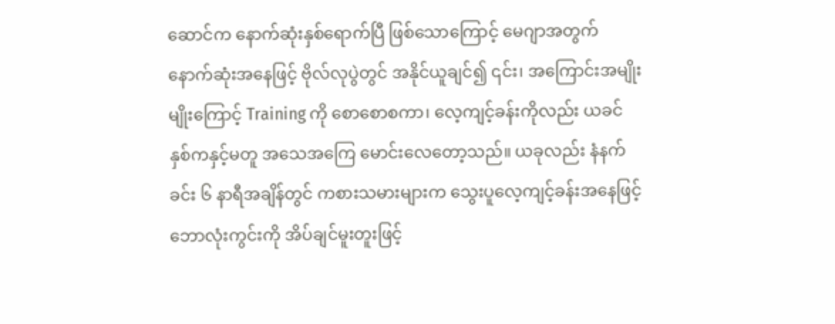ဆောင်က နောက်ဆုံးနှစ်ရောက်ပြီ ဖြစ်သောကြောင့် မေဂျာအတွက် နောက်ဆုံးအနေဖြင့် ဗိုလ်လုပွဲတွင် အနိုင်ယူချင်၍ ၎င်း၊ အကြောင်းအမျိုးမျိုးကြောင့် Training ကို စောစောစကာ၊ လေ့ကျင့်ခန်းကိုလည်း ယခင်နှစ်ကနှင့်မတူ အသေအကြေ မောင်းလေတော့သည်။ ယခုလည်း နံနက်ခင်း ၆ နာရီအချိန်တွင် ကစားသမားများက သွေးပူလေ့ကျင့်ခန်းအနေဖြင့် ဘောလုံးကွင်းကို အိပ်ချင်မူးတူးဖြင့်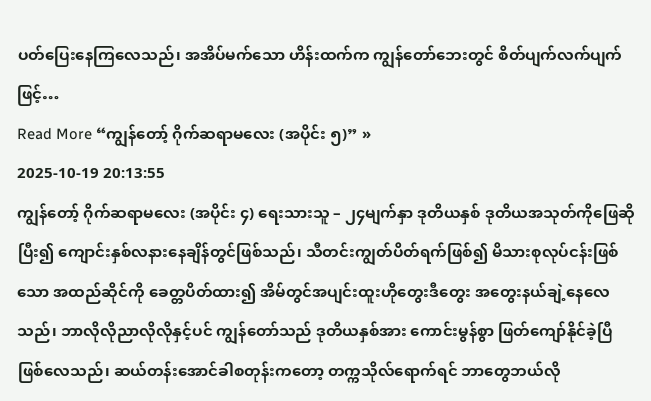ပတ်ပြေးနေကြလေသည်၊ အအိပ်မက်သော ဟိန်းထက်က ကျွန်တော်ဘေးတွင် စိတ်ပျက်လက်ပျက်ဖြင့်…
Read More “ကျွန်တော့် ဂိုက်ဆရာမလေး (အပိုင်း ၅)” »
2025-10-19 20:13:55
ကျွန်တော့် ဂိုက်ဆရာမလေး (အပိုင်း ၄) ရေးသားသူ – ၂၄မျက်နှာ ဒုတိယနှစ် ဒုတိယအသုတ်ကိုဖြေဆိုပြီး၍ ကျောင်းနှစ်လနားနေချိန်တွင်ဖြစ်သည်၊ သီတင်းကျွတ်ပိတ်ရက်ဖြစ်၍ မိသားစုလုပ်ငန်းဖြစ်သော အထည်ဆိုင်ကို ခေတ္တပိတ်ထား၍ အိမ်တွင်အပျင်းထူးဟိုတွေးဒီတွေး အတွေးနယ်ချဲ့နေလေသည်၊ ဘာလိုလိုညာလိုလိုနှင့်ပင် ကျွန်တော်သည် ဒုတိယနှစ်အား ကောင်းမွန်စွာ ဖြတ်ကျော်နိုင်ခဲ့ပြီဖြစ်လေသည်၊ ဆယ်တန်းအောင်ခါစတုန်းကတော့ တက္ကသိုလ်ရောက်ရင် ဘာတွေဘယ်လို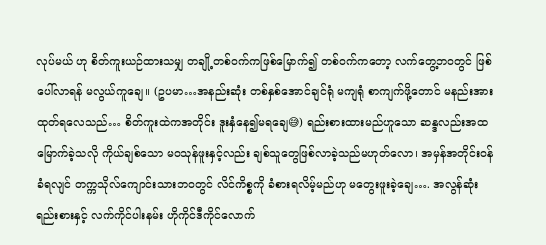လုပ်မယ် ဟု စိတ်ကူးယဉ်ထားသမျှ တချို့တစ်ဝက်ကဖြစ်မြောက်၍ တစ်ဝက်ကတော့ လက်တွေ့ဘဝတွင် ဖြစ်ပေါ်လာရန် မလွယ်ကူချေ။ (ဥပမာ…အနည်းဆုံး တစ်နှစ်အောင်ချင်ရုံ မကျရုံ စာကျက်ဖို့တောင် မနည်းအားထုတ်ရလေသည်… စိတ်ကူးထဲကအတိုင်း ဒူးနှံနေ၍မရချေ😅) ရည်းစားထားမည်ဟူသော ဆန္ဒလည်းအထမြောက်ခဲ့သလို ကိုယ်ချစ်သော မဝသုန်ဖူးနှင့်လည်း ချစ်သူတွေဖြစ်လာခဲ့သည်မဟုတ်လော၊ အမှန်အတိုင်းဝန်ခံရလျင် တက္ကသိုလ်ကျောင်းသားဘဝတွင် လိင်ကိစ္စကို ခံစားရလိမ့်မည်ဟု မတွေးဖူးခဲ့ချေ…. အလွန်ဆုံး ရည်းစားနှင့် လက်ကိုင်ပါးနမ်း ဟိုကိုင်ဒီကိုင်လောက်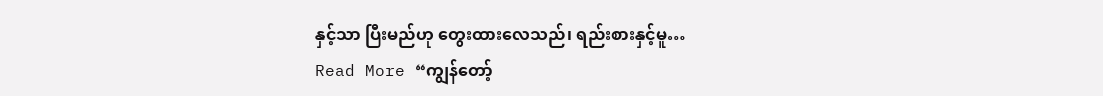နှင့်သာ ပြီးမည်ဟု တွေးထားလေသည်၊ ရည်းစားနှင့်မူ…
Read More “ကျွန်တော့်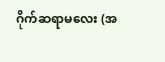ဂိုက်ဆရာမလေး (အ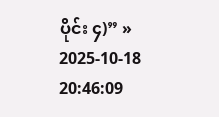ပိုင်း ၄)” »
2025-10-18 20:46:09